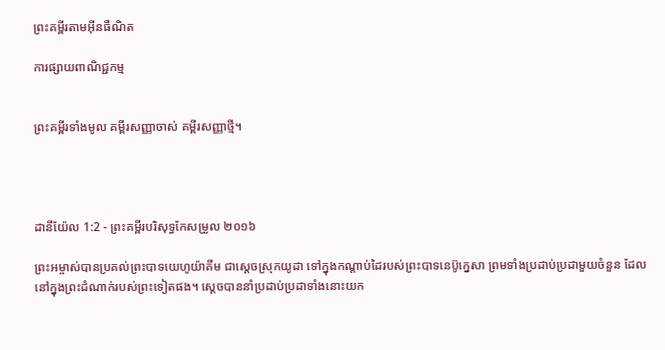ព្រះគម្ពីរតាមអ៊ីនធឺណិត

ការផ្សាយពាណិជ្ជកម្ម


ព្រះគម្ពីរទាំងមូល គម្ពីរសញ្ញាចាស់ គម្ពីរសញ្ញាថ្មី។




ដានី‌យ៉ែល 1:2 - ព្រះគម្ពីរបរិសុទ្ធកែសម្រួល ២០១៦

ព្រះ‌អម្ចាស់បានប្រគល់ព្រះ‌បាទយេហូ‌យ៉ាគីម ជាស្តេចស្រុកយូដា ទៅក្នុងកណ្ដាប់ដៃរបស់ព្រះ‌បាទនេប៊ូ‌ក្នេសា ព្រមទាំងប្រដាប់ប្រដាមួយចំនួន ដែលនៅក្នុងព្រះដំណាក់របស់ព្រះទៀតផង។ ស្ដេចបាន‌នាំប្រដាប់ប្រដាទាំងនោះយក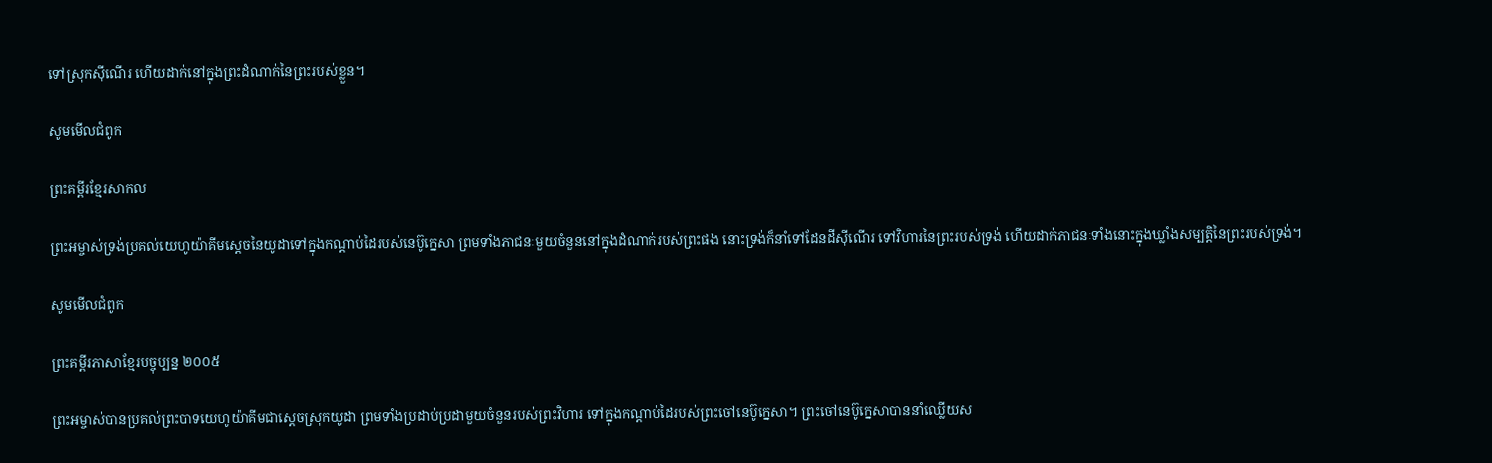ទៅស្រុកស៊ីណើរ ហើយដាក់នៅក្នុងព្រះដំណាក់នៃព្រះរបស់ខ្លួន។

សូមមើលជំពូក

ព្រះគម្ពីរខ្មែរសាកល

ព្រះអម្ចាស់ទ្រង់ប្រគល់យេហូយ៉ាគីមស្ដេចនៃយូដាទៅក្នុងកណ្ដាប់ដៃរបស់នេប៊ូក្នេសា ព្រមទាំងភាជនៈមួយចំនួននៅក្នុងដំណាក់របស់ព្រះផង នោះទ្រង់ក៏នាំទៅដែនដីស៊ីណើរ ទៅវិហារនៃព្រះរបស់ទ្រង់ ហើយដាក់ភាជនៈទាំងនោះក្នុងឃ្លាំងសម្បត្តិនៃព្រះរបស់ទ្រង់។

សូមមើលជំពូក

ព្រះគម្ពីរភាសាខ្មែរបច្ចុប្បន្ន ២០០៥

ព្រះ‌អម្ចាស់បានប្រគល់ព្រះ‌បាទយេហូ‌យ៉ាគីមជាស្ដេចស្រុកយូដា ព្រមទាំងប្រដាប់‌ប្រដាមួយចំនួនរបស់ព្រះ‌វិហារ ទៅក្នុងកណ្ដាប់ដៃរបស់ព្រះ‌ចៅនេប៊ូ‌ក្នេសា។ ព្រះ‌ចៅនេប៊ូ‌ក្នេសាបាននាំឈ្លើយស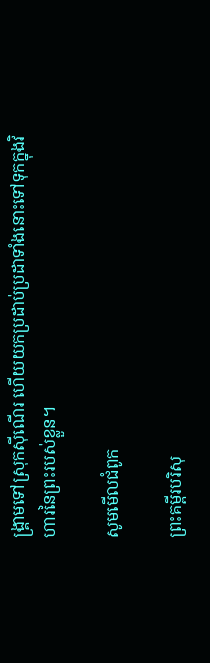ង្គ្រាមទៅស្រុកស៊ី‌ណើរ ហើយយកប្រដាប់‌ប្រដាទាំងនោះទៅទុកក្នុងវិហារនៃព្រះរបស់ខ្លួន។

សូមមើលជំពូក

ព្រះគម្ពីរបរិសុ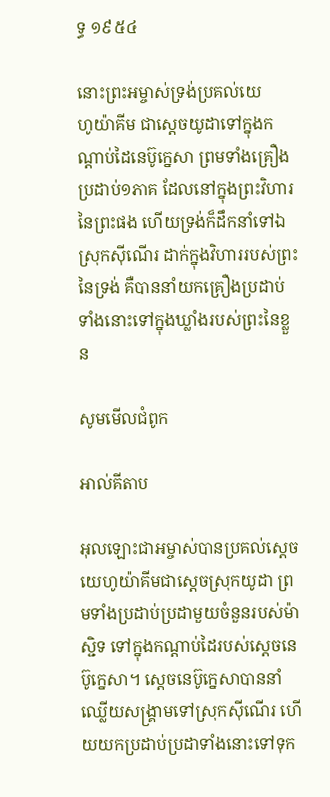ទ្ធ ១៩៥៤

នោះព្រះ‌អម្ចាស់ទ្រង់ប្រគល់យេហូ‌យ៉ាគីម ជាស្តេចយូដាទៅក្នុងកណ្តាប់ដៃនេប៊ូ‌ក្នេសា ព្រមទាំងគ្រឿងប្រដាប់១ភាគ ដែលនៅក្នុងព្រះ‌វិហារនៃព្រះផង ហើយទ្រង់ក៏ដឹក‌នាំទៅឯស្រុកស៊ីណើរ ដាក់ក្នុងវិហាររបស់ព្រះនៃទ្រង់ គឺបាននាំយកគ្រឿងប្រដាប់ទាំងនោះទៅក្នុងឃ្លាំងរបស់ព្រះនៃខ្លួន

សូមមើលជំពូក

អាល់គីតាប

អុលឡោះជាអម្ចាស់បានប្រគល់ស្តេចយេហូ‌យ៉ាគីមជាស្ដេចស្រុកយូដា ព្រមទាំងប្រដាប់‌ប្រដាមួយចំនួនរបស់ម៉ាស្ជិទ ទៅក្នុងកណ្ដាប់ដៃរបស់ស្តេចនេប៊ូ‌ក្នេសា។ ស្តេចនេប៊ូ‌ក្នេសាបាននាំឈ្លើយសង្គ្រាមទៅស្រុកស៊ី‌ណើរ ហើយយកប្រដាប់‌ប្រដាទាំងនោះទៅទុក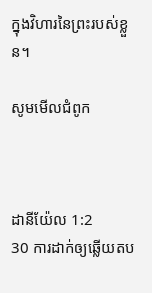ក្នុងវិហារនៃព្រះរបស់ខ្លួន។

សូមមើលជំពូក



ដានី‌យ៉ែល 1:2
30 ការដាក់ឲ្យឆ្លើយតប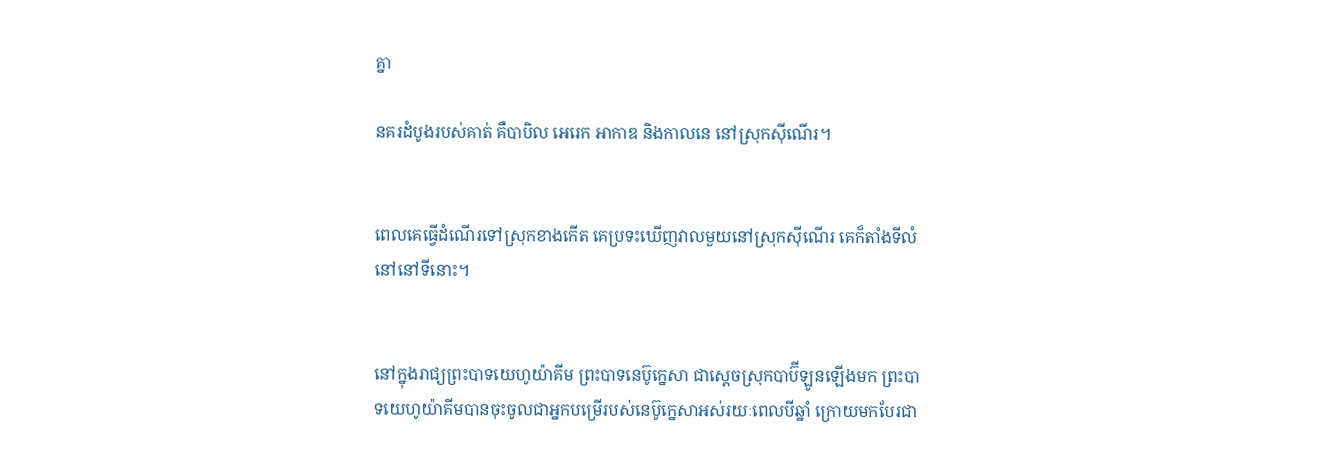គ្នា

នគរដំបូងរបស់គាត់ គឺបាបិល អេរេក អាកាឌ និងកាលនេ នៅស្រុកស៊ីណើរ។


ពេលគេធ្វើដំណើរទៅស្រុកខាងកើត គេប្រទះឃើញវាលមួយនៅស្រុកស៊ីណើរ គេក៏តាំងទីលំនៅនៅទីនោះ។


នៅក្នុងរាជ្យព្រះបាទយេហូ‌យ៉ាគីម ព្រះ‌បាទនេប៊ូ‌ក្នេសា ជាស្តេចស្រុកបាប៊ី‌ឡូនឡើងមក ព្រះបាទយេហូយ៉ាគីមបានចុះចូលជាអ្នកបម្រើរបស់នេប៊ូក្នេសាអស់រយៈពេលបីឆ្នាំ ក្រោយមកបែរជា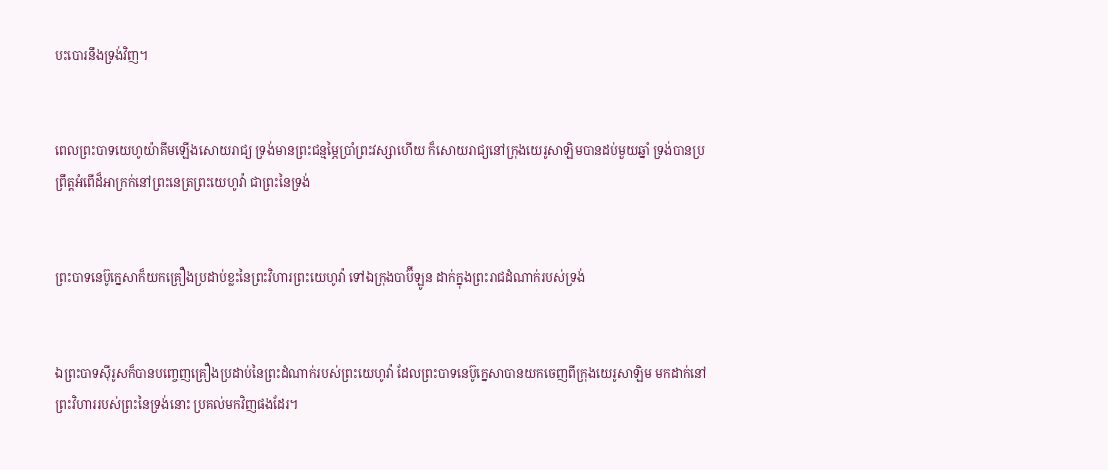បះ‌បោរនឹងទ្រង់វិញ។


ពេលព្រះបាទយេហូ‌យ៉ាគីមឡើងសោយ‌រាជ្យ ទ្រង់មានព្រះ‌ជន្មម្ភៃប្រាំព្រះវស្សាហើយ ក៏សោយ‌រាជ្យនៅក្រុងយេរូ‌សាឡិមបានដប់មួយឆ្នាំ ទ្រង់បានប្រព្រឹត្តអំពើដ៏អាក្រក់នៅព្រះ‌នេត្រព្រះ‌យេហូវ៉ា ជាព្រះនៃទ្រង់


ព្រះ‌បាទនេប៊ូ‌ក្នេសាក៏យកគ្រឿងប្រដាប់ខ្លះនៃព្រះ‌វិហារព្រះ‌យេហូវ៉ា ទៅឯក្រុងបាប៊ី‌ឡូន ដាក់ក្នុងព្រះ‌រាជ‌ដំណាក់របស់ទ្រង់


ឯព្រះ‌បាទស៊ីរូសក៏បានបញ្ចេញគ្រឿងប្រដាប់នៃព្រះ‌ដំណាក់របស់ព្រះ‌យេហូវ៉ា ដែលព្រះ‌បាទនេប៊ូ‌ក្នេសាបានយកចេញពីក្រុងយេរូ‌សាឡិម មកដាក់នៅព្រះវិហាររបស់ព្រះនៃទ្រង់នោះ ប្រគល់មកវិញផងដែរ។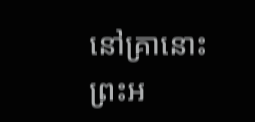នៅគ្រានោះ ព្រះ‌អ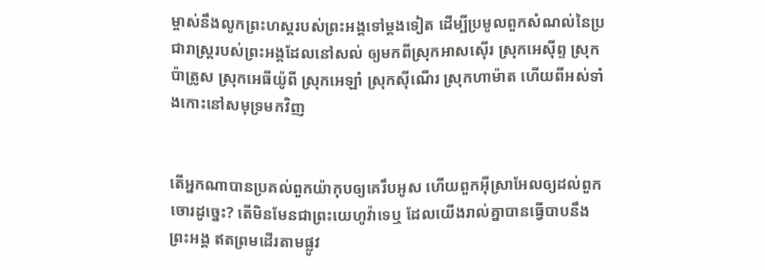ម្ចាស់នឹងលូកព្រះ‌ហស្តរបស់ព្រះ‌អង្គទៅម្តងទៀត ដើម្បីប្រមូលពួកសំណល់នៃប្រជា‌រាស្ត្ររបស់ព្រះ‌អង្គដែលនៅសល់ ឲ្យមកពីស្រុកអាស‌ស៊ើរ ស្រុកអេស៊ីព្ទ ស្រុកប៉ាត្រូស ស្រុកអេធីយ៉ូពី ស្រុកអេឡាំ ស្រុកស៊ីណើរ ស្រុកហាម៉ាត ហើយពីអស់ទាំងកោះនៅសមុទ្រមកវិញ


តើអ្នកណាបានប្រគល់ពួកយ៉ាកុបឲ្យគេរឹបអូស ហើយពួកអ៊ីស្រា‌អែលឲ្យដល់ពួកចោរដូច្នេះ? តើមិនមែនជាព្រះ‌យេហូវ៉ាទេឬ ដែលយើងរាល់គ្នាបានធ្វើបាបនឹងព្រះ‌អង្គ ឥតព្រមដើរតាមផ្លូវ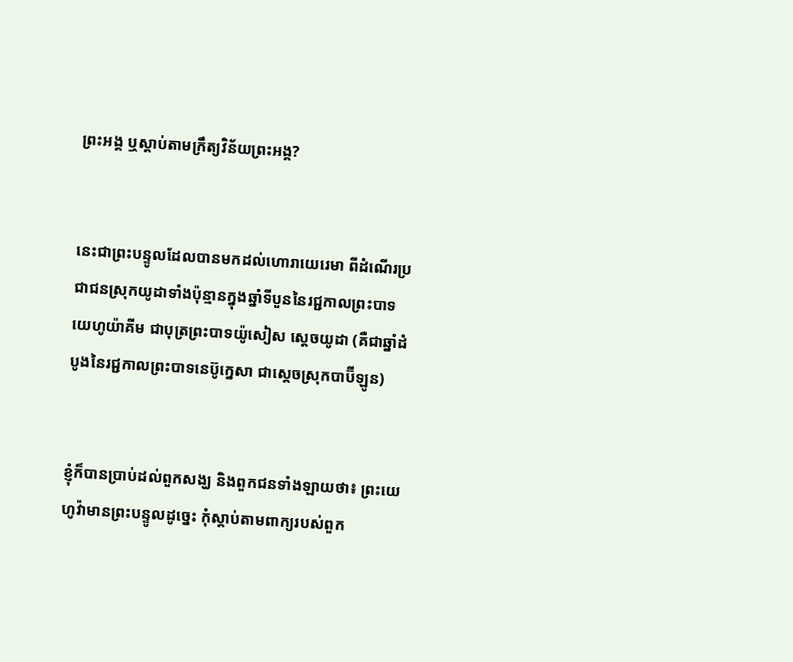ព្រះ‌អង្គ ឬស្តាប់តាមក្រឹត្យ‌វិន័យព្រះ‌អង្គ?


នេះជាព្រះបន្ទូលដែលបានមកដល់ហោរាយេរេមា ពីដំណើរប្រជាជនស្រុកយូដាទាំងប៉ុន្មានក្នុងឆ្នាំទីបួននៃរជ្ជកាលព្រះបាទយេហូ‌យ៉ាគីម ជាបុត្រព្រះបាទយ៉ូសៀស ស្តេចយូដា (គឺជាឆ្នាំដំបូងនៃរជ្ជកាលព្រះបាទនេប៊ូក្នេសា ជាស្តេចស្រុកបាប៊ីឡូន)


ខ្ញុំក៏បានប្រាប់ដល់ពួកសង្ឃ និងពួកជនទាំង‌ឡាយថា៖ ព្រះ‌យេហូវ៉ាមានព្រះ‌បន្ទូលដូច្នេះ កុំស្តាប់តាមពាក្យរបស់ពួក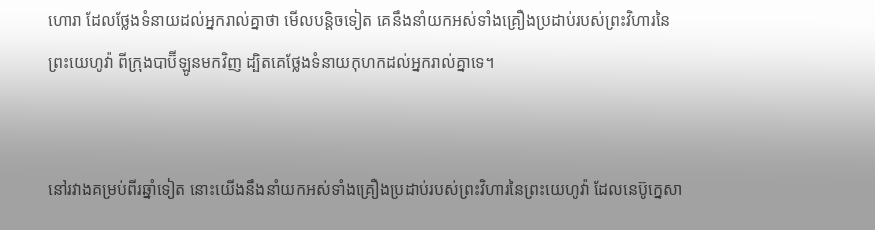ហោរា ដែលថ្លែងទំនាយដល់អ្នករាល់គ្នាថា មើលបន្តិចទៀត គេនឹងនាំយកអស់ទាំងគ្រឿងប្រដាប់របស់ព្រះ‌វិហារនៃព្រះ‌យេហូវ៉ា ពីក្រុងបាប៊ីឡូនមកវិញ ដ្បិតគេថ្លែងទំនាយកុហកដល់អ្នករាល់គ្នាទេ។


នៅរវាងគម្រប់ពីរឆ្នាំទៀត នោះយើងនឹងនាំយកអស់ទាំងគ្រឿងប្រដាប់របស់ព្រះ‌វិហារនៃព្រះ‌យេហូវ៉ា ដែលនេប៊ូក្នេសា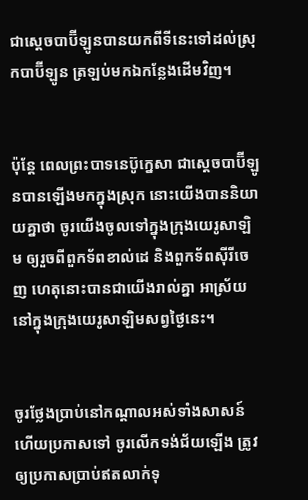ជាស្តេចបាប៊ីឡូនបានយកពីទីនេះទៅដល់ស្រុកបាប៊ីឡូន ត្រឡប់មកឯកន្លែងដើមវិញ។


ប៉ុន្តែ ពេលព្រះបាទនេប៊ូក្នេសា ជាស្តេចបាប៊ីឡូនបានឡើងមកក្នុងស្រុក នោះយើងបាននិយាយគ្នាថា ចូរយើងចូលទៅក្នុងក្រុងយេរូ‌សាឡិម ឲ្យរួចពីពួកទ័ពខាល់ដេ និងពួកទ័ពស៊ីរីចេញ ហេតុនោះបានជាយើងរាល់គ្នា អាស្រ័យនៅក្នុងក្រុងយេរូ‌សាឡិមសព្វថ្ងៃនេះ។


ចូរថ្លែងប្រាប់នៅកណ្ដាលអស់ទាំងសាសន៍ ហើយប្រកាសទៅ ចូរលើកទង់ជ័យឡើង ត្រូវឲ្យប្រកាសប្រាប់ឥតលាក់ទុ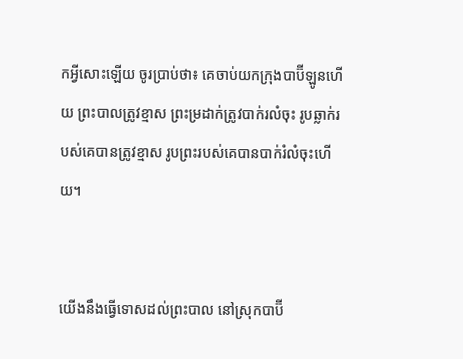កអ្វីសោះឡើយ ចូរប្រាប់ថា៖ គេចាប់យកក្រុងបាប៊ីឡូនហើយ ព្រះ‌បាលត្រូវខ្មាស ព្រះ‌ម្រដាក់ត្រូវបាក់រលំចុះ រូបឆ្លាក់របស់គេបានត្រូវខ្មាស រូបព្រះរបស់គេបានបាក់រំលំចុះហើយ។


យើងនឹងធ្វើទោសដល់ព្រះ‌បាល នៅស្រុកបាប៊ី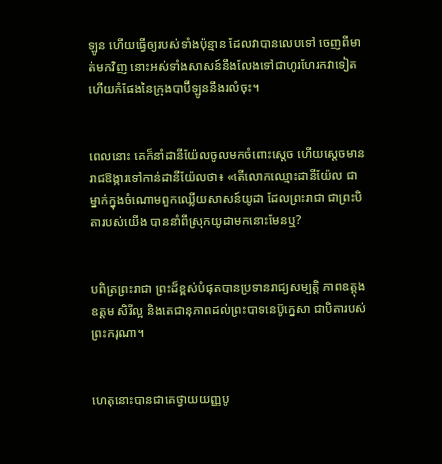ឡូន ហើយធ្វើឲ្យរបស់ទាំងប៉ុន្មាន ដែលវាបានលេបទៅ ចេញពីមាត់មកវិញ នោះអស់ទាំងសាសន៍នឹងលែងទៅជាហូរ‌ហែរកវាទៀត ហើយកំផែងនៃក្រុងបាប៊ីឡូននឹងរលំចុះ។


ពេលនោះ គេក៏នាំដានី‌យ៉ែលចូលមកចំពោះស្តេច ហើយស្ដេចមានរាជ‌ឱង្ការទៅកាន់ដានី‌យ៉ែលថា៖ «តើលោកឈ្មោះដានី‌យ៉ែល ជាម្នាក់ក្នុងចំណោមពួកឈ្លើយសាសន៍យូដា ដែលព្រះរាជា ជាព្រះបិតារបស់យើង បាន‌នាំពីស្រុកយូដាមកនោះមែនឬ?


បពិត្រព្រះ‌រាជា ព្រះដ៏ខ្ពស់បំផុតបានប្រទានរាជ្យ‌សម្បត្តិ ភាពឧត្ដុងឧត្ដម សិរី‌ល្អ និងតេជា‌នុភាពដល់ព្រះបាទនេប៊ូ‌ក្នេសា ជាបិតារបស់ព្រះករុណា។


ហេតុនោះបានជាគេថ្វាយយញ្ញ‌បូ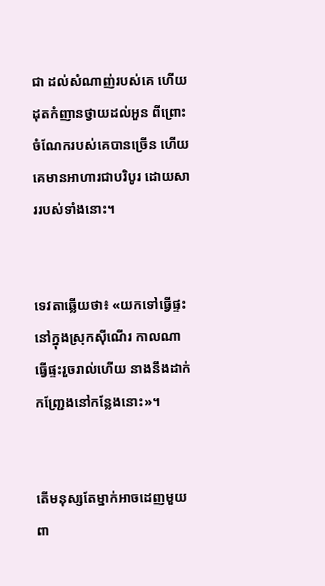ជា ដល់សំណាញ់របស់គេ ហើយដុតកំញានថ្វាយដល់អួន ពីព្រោះចំណែករបស់គេបានច្រើន ហើយគេមានអាហារជាបរិបូរ ដោយ‌សាររបស់ទាំងនោះ។


ទេវតាឆ្លើយថា៖ «យកទៅធ្វើផ្ទះនៅក្នុងស្រុកស៊ីណើរ កាលណាធ្វើផ្ទះរួចរាល់ហើយ នាងនឹងដាក់កញ្ជ្រែងនៅកន្លែងនោះ»។


តើមនុស្សតែម្នាក់អាចដេញមួយពា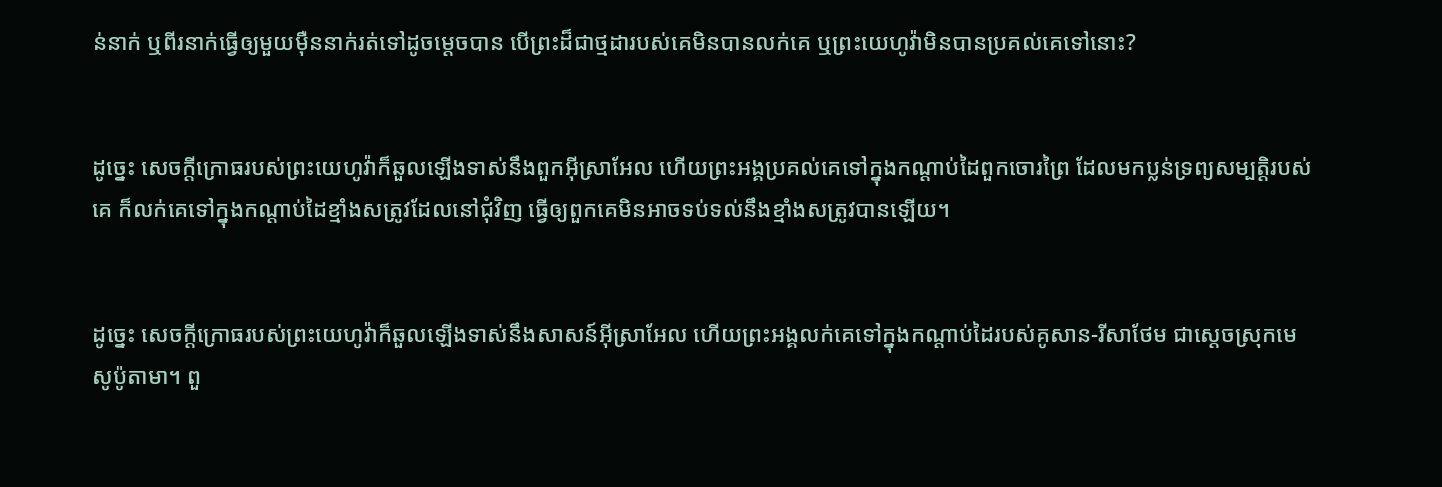ន់នាក់ ឬពីរនាក់ធ្វើឲ្យមួយម៉ឺននាក់រត់ទៅដូចម្ដេចបាន បើព្រះដ៏ជាថ្មដារបស់គេមិនបានលក់គេ ឬព្រះ‌យេហូវ៉ាមិនបានប្រគល់គេទៅនោះ?


ដូច្នេះ សេចក្ដីក្រោធរបស់ព្រះ‌យេហូវ៉ាក៏ឆួលឡើងទាស់នឹងពួកអ៊ីស្រា‌អែល ហើយព្រះ‌អង្គប្រគល់គេទៅក្នុងកណ្ដាប់ដៃពួកចោរព្រៃ ដែលមកប្លន់ទ្រព្យសម្បត្តិរបស់គេ ក៏លក់គេទៅក្នុងកណ្ដាប់ដៃខ្មាំងសត្រូវដែលនៅជុំ‌វិញ ធ្វើឲ្យពួកគេមិនអាចទប់ទល់នឹងខ្មាំងសត្រូវបានឡើយ។


ដូច្នេះ សេចក្ដីក្រោធរបស់ព្រះ‌យេហូវ៉ាក៏ឆួលឡើងទាស់នឹងសាសន៍អ៊ីស្រា‌អែល ហើយព្រះ‌អង្គលក់គេទៅក្នុងកណ្ដាប់ដៃរបស់គូសាន-រីសាថែម ជាស្តេចស្រុកមេសូ‌ប៉ូតាមា។ ពួ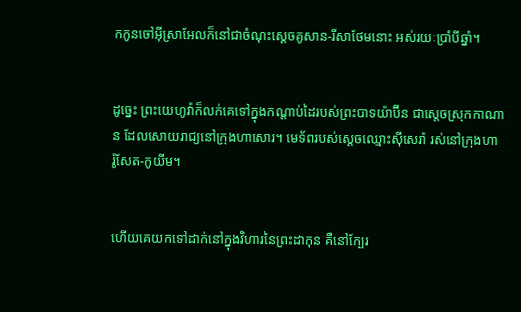កកូនចៅអ៊ីស្រា‌អែលក៏នៅជាចំណុះស្តេចគូសាន-រីសា‌ថែមនោះ អស់រយៈប្រាំបីឆ្នាំ។


ដូច្នេះ ព្រះ‌យេហូវ៉ាក៏លក់គេទៅក្នុងកណ្ដាប់ដៃរបស់ព្រះបាទយ៉ាប៊ីន ជាស្តេចស្រុកកាណាន ដែលសោយរាជ្យនៅក្រុងហាសោរ។ មេ‌ទ័ពរបស់ស្ដេចឈ្មោះស៊ីសេរ៉ា រស់នៅក្រុងហារ៉ូ‌សែត-កូយីម។


ហើយគេយកទៅដាក់នៅក្នុងវិហារនៃព្រះដាកុន គឺនៅក្បែរ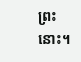ព្រះនោះ។